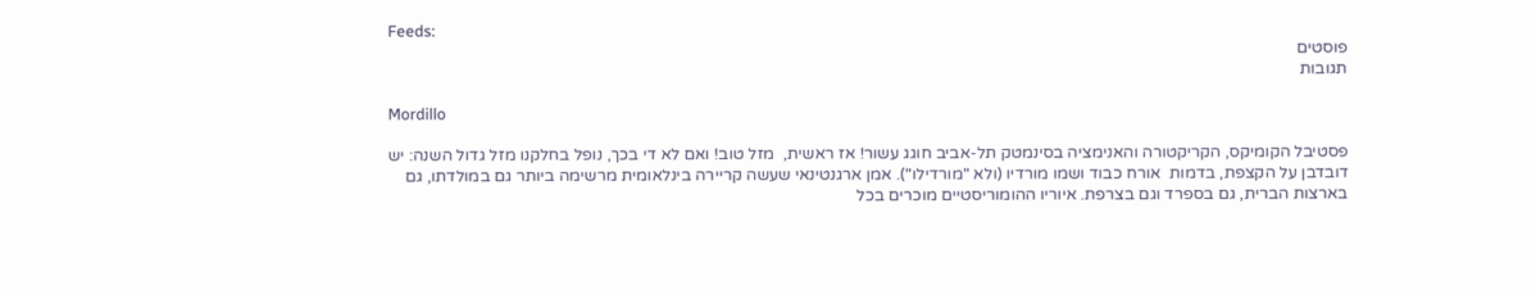Feeds:
פוסטים
תגובות

Mordillo

פסטיבל הקומיקס, הקריקטורה והאנימציה בסינמטק תל-אביב חוגג עשור! אז ראשית,  מזל טוב! ואם לא די בכך, נופל בחלקנו מזל גדול השנה: יש דובדבן על הקצפת, בדמות  אורח כבוד ושמו מורדיו (ולא "מורדילו"). אמן ארגנטינאי שעשה קריירה בינלאומית מרשימה ביותר גם במולדתו, גם בארצות הברית, גם בספרד וגם בצרפת. איוריו ההומוריסטיים מוכרים בכל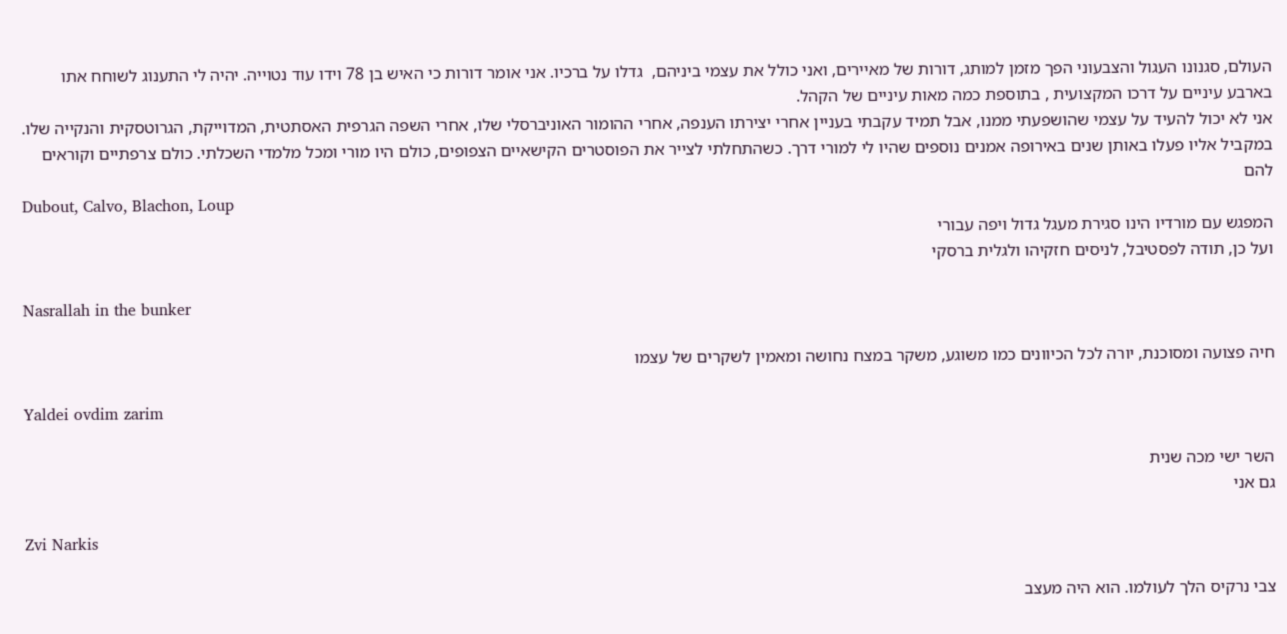העולם, סגנונו העגול והצבעוני הפך מזמן למותג, דורות של מאיירים, ואני כולל את עצמי ביניהם,  גדלו על ברכיו. אני אומר דורות כי האיש בן 78 וידו עוד נטוייה. יהיה לי התענוג לשוחח אתו בארבע עיניים על דרכו המקצועית , בתוספת כמה מאות עיניים של הקהל.
אני לא יכול להעיד על עצמי שהושפעתי ממנו, אבל תמיד עקבתי בעניין אחרי יצירתו הענפה, אחרי ההומור האוניברסלי שלו, אחרי השפה הגרפית האסתטית, המדוייקת, הגרוטסקית והנקייה שלו. במקביל אליו פעלו באותן שנים באירופה אמנים נוספים שהיו לי למורי דרך. כשהתחלתי לצייר את הפוסטרים הקישאיים הצפופים, כולם היו מורי ומכל מלמדי השכלתי. כולם צרפתיים וקוראים להם
Dubout, Calvo, Blachon, Loup
המפגש עם מורדיו הינו סגירת מעגל גדול ויפה עבורי
ועל כן, תודה לפסטיבל, לניסים חזקיהו ולגלית ברסקי

Nasrallah in the bunker

חיה פצועה ומסוכנת, יורה לכל הכיוונים כמו משוגע, משקר במצח נחושה ומאמין לשקרים של עצמו

Yaldei ovdim zarim

השר ישי מכה שנית
גם אני

Zvi Narkis

צבי נרקיס הלך לעולמו. הוא היה מעצב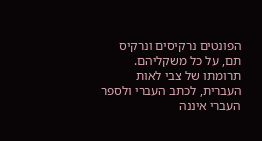הפונטים נרקיסים ונרקיס תם, על כל משקליהם. תרומתו של צבי לאות העברית, לכתב העברי ולספר העברי איננה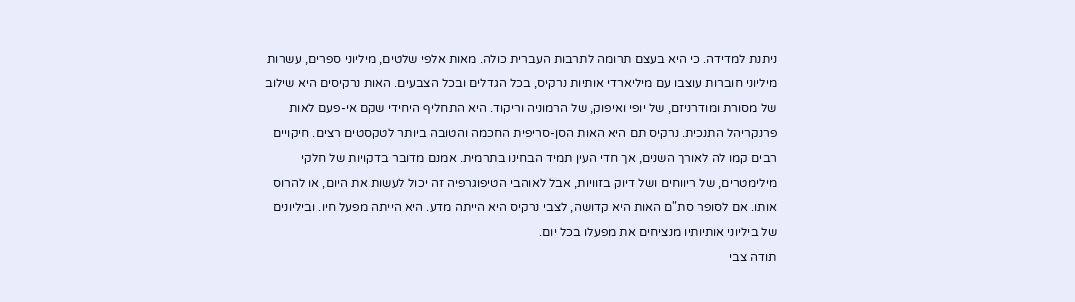ניתנת למדידה. כי היא בעצם תרומה לתרבות העברית כולה. מאות אלפי שלטים, מיליוני ספרים, עשרות מיליוני חוברות עוצבו עם מיליארדי אותיות נרקיס, בכל הגדלים ובכל הצבעים. האות נרקיסים היא שילוב של מסורת ומודרניזם, של יופי ואיפוק, של הרמוניה וריקוד. היא התחליף היחידי שקם אי-פעם לאות פרנקריהל התנכית. נרקיס תם היא האות הסן-סריפית החכמה והטובה ביותר לטקסטים רצים. חיקויים רבים קמו לה לאורך השנים, אך חדי העין תמיד הבחינו בתרמית. אמנם מדובר בדקויות של חלקי מילימטרים, של ריווחים ושל דיוק בזוויות, אבל לאוהבי הטיפוגרפיה זה יכול לעשות את היום, או להרוס אותו. אם לסופר סת"ם האות היא קדושה, לצבי נרקיס היא הייתה מדע. היא הייתה מפעל חיו. וביליונים של ביליוני אותיותיו מנציחים את מפעלו בכל יום.
תודה צבי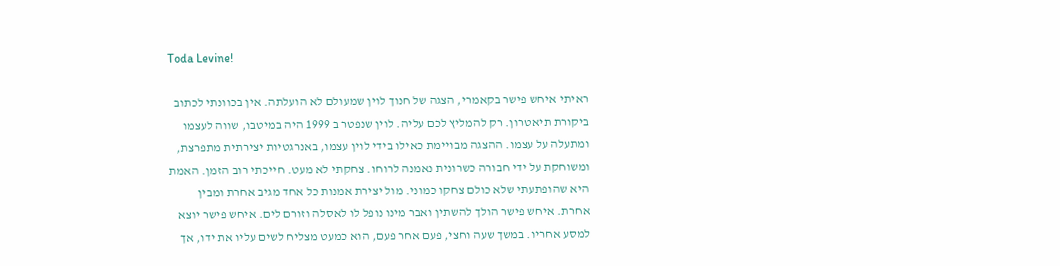Toda Levine!

ראיתי איחש פישר בקאמרי, הצגה של חנוך לוין שמעולם לא הועלתה. אין בכוונתי לכתוב ביקורת תיאטרון. רק להמליץ לכם עליה. לוין שנפטר ב 1999 היה במיטבו, שווה לעצמו ומתעלה על עצמו. ההצגה מבויימת כאילו בידי לוין עצמו, באנרגטיות יצירתית מתפרצת, ומשוחקת על ידי חבורה כשרונית נאמנה לרוחו. צחקתי לא מעט. חייכתי רוב הזמן. האמת היא שהופתעתי שלא כולם צחקו כמוני. מול יצירת אמנות כל אחד מגיב אחרת ומבין אחרת. איחש פישר הולך להשתין ואבר מינו נופל לו לאסלה וזורם לים. איחש פישר יוצא למסע אחריו. במשך שעה וחצי, פעם אחר פעם, הוא כמעט מצליח לשים עליו את ידו, אך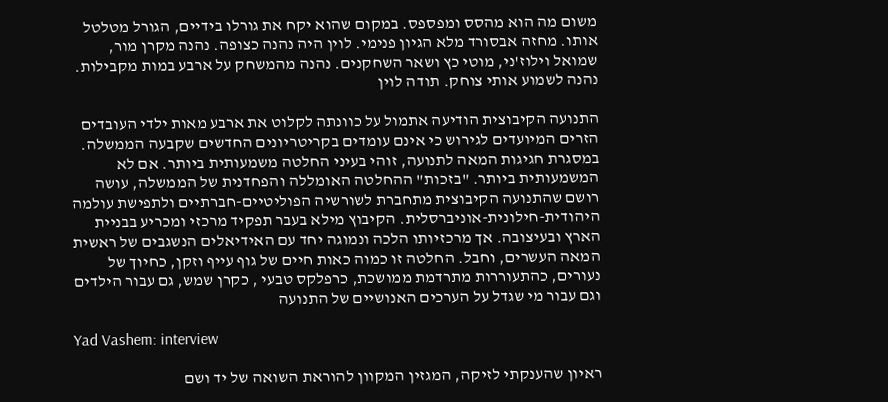משום מה הוא מהסס ומפספס. במקום שהוא יקח את גורלו בידיים, הגורל מטלטל אותו. מחזה אבסורד מלא הגיון פנימי. לוין היה נהנה כצופה. נהנה מקרן מור, שמואל וילוז'ני, מוטי כץ ושאר השחקנים. נהנה מהמשחק על ארבע במות מקבילות. נהנה לשמוע אותי צוחק. תודה לוין

התנועה הקיבוצית הודיעה אתמול על כוונתה לקלוט את ארבע מאות ילדי העובדים הזרים המיועדים לגירוש כי אינם עומדים בקריטריונים החדשים שקבעה הממשלה. במסגרת חגיגות המאה לתנועה, זוהי בעיני החלטה משמעותית ביותר. אם לא המשמעותית ביותר. "בזכות" ההחלטה האומללה והפחדנית של הממשלה, עושה רושם שהתנועה הקיבוצית מתחברת לשורשיה הפוליטיים-חברתיים ולתפישת עולמה היהודית-חילונית-אוניברסלית. הקיבוץ מילא בעבר תפקיד מרכזי ומכריע בבניית הארץ ובעיצובה. אך מרכזיותו הלכה ונמוגה יחד עם האידיאלים הנשגבים של ראשית המאה העשרים, וחבל. החלטה זו כמוה כאות חיים של גוף עייף וזקן, כחיוך של נעורים, כהתעוררות מתרדמת ממושכת, כרפלקס טבעי , כקרן שמש, גם עבור הילדים וגם עבור מי שגדל על הערכים האנושיים של התנועה

Yad Vashem: interview

ראיון שהענקתי לזיקה, המגזין המקוון להוראת השואה של יד ושם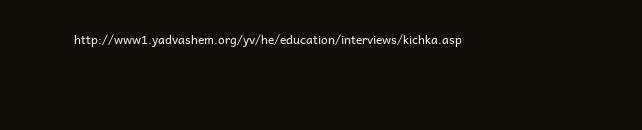http://www1.yadvashem.org/yv/he/education/interviews/kichka.asp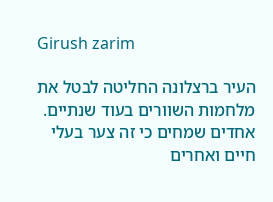Girush zarim

העיר ברצלונה החליטה לבטל את מלחמות השוורים בעוד שנתיים. אחדים שמחים כי זה צער בעלי חיים ואחרים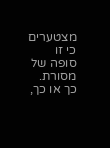מצטערים כי זו סופה של מסורת. כך או כך,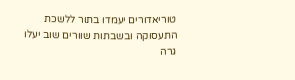טוריאדורים יעמדו בתור ללשכת התעסוקה ובשבתות שוורים שוב יעלו גרה